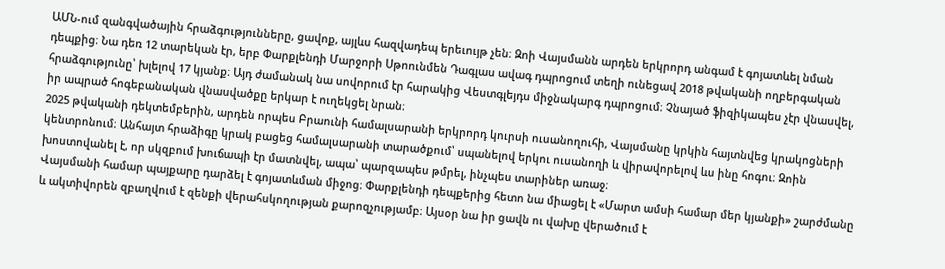ԱՄՆ-ում զանգվածային հրաձգությունները, ցավոք, այլևս հազվադեպ երեւույթ չեն։ Զոի Վայսմանն արդեն երկրորդ անգամ է գոյատևել նման դեպքից։ Նա դեռ 12 տարեկան էր, երբ Փարքլենդի Մարջորի Սթոունմեն Դագլաս ավագ դպրոցում տեղի ունեցավ 2018 թվականի ողբերգական հրաձգությունը՝ խլելով 17 կյանք։ Այդ ժամանակ նա սովորում էր հարակից Վեստգլեյդս միջնակարգ դպրոցում։ Չնայած ֆիզիկապես չէր վնասվել, իր ապրած հոգեբանական վնասվածքը երկար է ուղեկցել նրան։
2025 թվականի դեկտեմբերին, արդեն որպես Բրաունի համալսարանի երկրորդ կուրսի ուսանողուհի, Վայսմանը կրկին հայտնվեց կրակոցների կենտրոնում։ Անհայտ հրաձիգը կրակ բացեց համալսարանի տարածքում՝ սպանելով երկու ուսանողի և վիրավորելով ևս ինը հոգու։ Զոին խոստովանել է, որ սկզբում խուճապի էր մատնվել, ապա՝ պարզապես թմրել, ինչպես տարիներ առաջ։
Վայսմանի համար պայքարը դարձել է գոյատևման միջոց։ Փարքլենդի դեպքերից հետո նա միացել է «Մարտ ամսի համար մեր կյանքի» շարժմանը և ակտիվորեն զբաղվում է զենքի վերահսկողության քարոզչությամբ։ Այսօր նա իր ցավն ու վախը վերածում է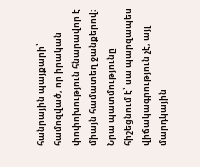հանրային պայքարի՝ համոզված, որ իրական փոփոխություն հնարավոր է միայն համատեղ ջանքերով։ Նրա պատմությունը հիշեցնում է՝ սա պարզապես վիճակագրություն չէ, այլ մարդկային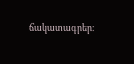ճակատագրեր։